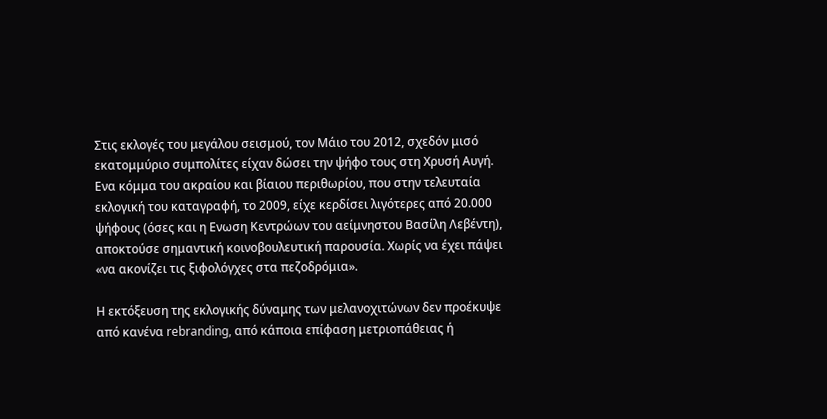Στις εκλογές του μεγάλου σεισμού, τον Μάιο του 2012, σχεδόν μισό εκατομμύριο συμπολίτες είχαν δώσει την ψήφο τους στη Χρυσή Αυγή. Ενα κόμμα του ακραίου και βίαιου περιθωρίου, που στην τελευταία εκλογική του καταγραφή, το 2009, είχε κερδίσει λιγότερες από 20.000 ψήφους (όσες και η Ενωση Κεντρώων του αείμνηστου Βασίλη Λεβέντη), αποκτούσε σημαντική κοινοβουλευτική παρουσία. Χωρίς να έχει πάψει «να ακονίζει τις ξιφολόγχες στα πεζοδρόμια».

Η εκτόξευση της εκλογικής δύναμης των μελανοχιτώνων δεν προέκυψε από κανένα rebranding, από κάποια επίφαση μετριοπάθειας ή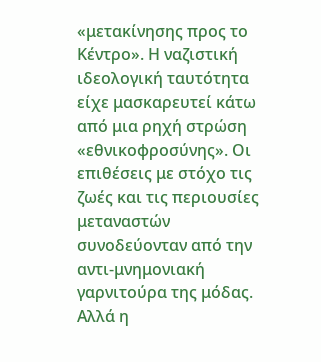«μετακίνησης προς το Κέντρο». Η ναζιστική ιδεολογική ταυτότητα είχε μασκαρευτεί κάτω από μια ρηχή στρώση «εθνικοφροσύνης». Οι επιθέσεις με στόχο τις ζωές και τις περιουσίες μεταναστών συνοδεύονταν από την αντι-μνημονιακή γαρνιτούρα της μόδας. Αλλά η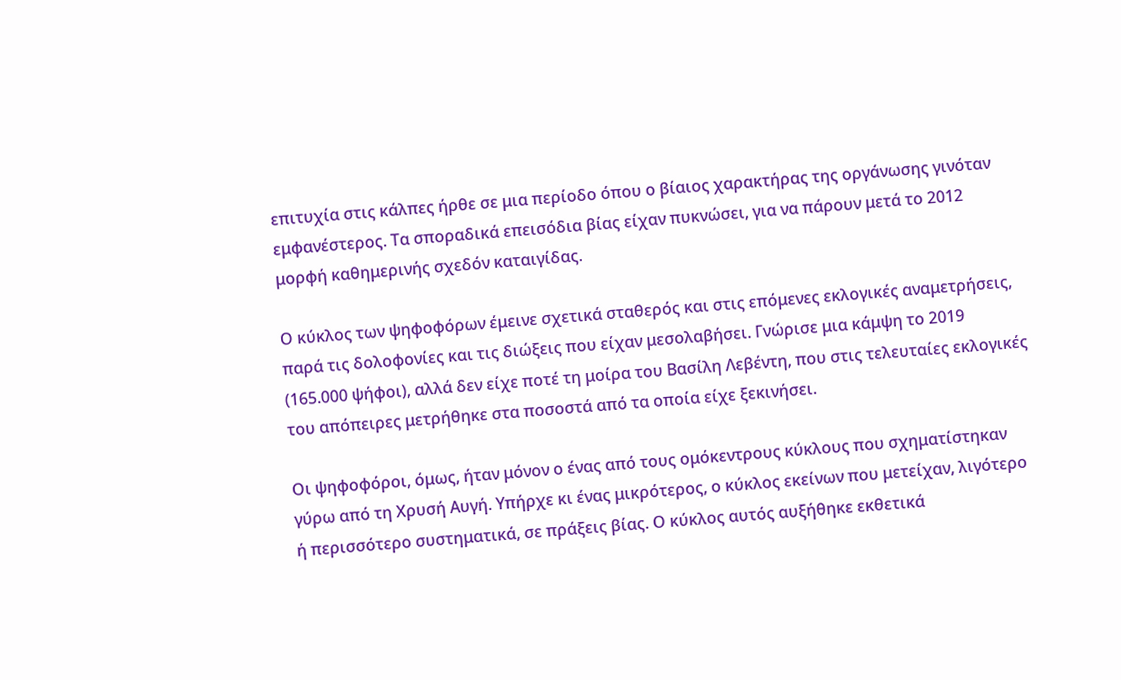επιτυχία στις κάλπες ήρθε σε μια περίοδο όπου ο βίαιος χαρακτήρας της οργάνωσης γινόταν εμφανέστερος. Τα σποραδικά επεισόδια βίας είχαν πυκνώσει, για να πάρουν μετά το 2012 μορφή καθημερινής σχεδόν καταιγίδας.

Ο κύκλος των ψηφοφόρων έμεινε σχετικά σταθερός και στις επόμενες εκλογικές αναμετρήσεις, παρά τις δολοφονίες και τις διώξεις που είχαν μεσολαβήσει. Γνώρισε μια κάμψη το 2019 (165.000 ψήφοι), αλλά δεν είχε ποτέ τη μοίρα του Βασίλη Λεβέντη, που στις τελευταίες εκλογικές του απόπειρες μετρήθηκε στα ποσοστά από τα οποία είχε ξεκινήσει.

Οι ψηφοφόροι, όμως, ήταν μόνον ο ένας από τους ομόκεντρους κύκλους που σχηματίστηκαν γύρω από τη Χρυσή Αυγή. Υπήρχε κι ένας μικρότερος, ο κύκλος εκείνων που μετείχαν, λιγότερο ή περισσότερο συστηματικά, σε πράξεις βίας. Ο κύκλος αυτός αυξήθηκε εκθετικά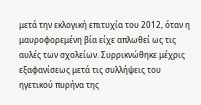μετά την εκλογική επιτυχία του 2012, όταν η μαυροφορεμένη βία είχε απλωθεί ως τις αυλές των σχολείων. Συρρικνώθηκε μέχρις εξαφανίσεως μετά τις συλλήψεις του ηγετικού πυρήνα της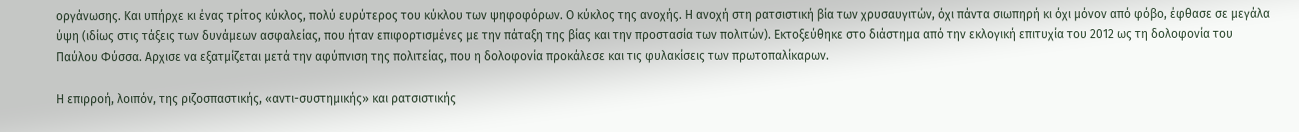οργάνωσης. Και υπήρχε κι ένας τρίτος κύκλος, πολύ ευρύτερος του κύκλου των ψηφοφόρων. Ο κύκλος της ανοχής. Η ανοχή στη ρατσιστική βία των χρυσαυγιτών, όχι πάντα σιωπηρή κι όχι μόνον από φόβο, έφθασε σε μεγάλα ύψη (ιδίως στις τάξεις των δυνάμεων ασφαλείας, που ήταν επιφορτισμένες με την πάταξη της βίας και την προστασία των πολιτών). Εκτοξεύθηκε στο διάστημα από την εκλογική επιτυχία του 2012 ως τη δολοφονία του Παύλου Φύσσα. Αρχισε να εξατμίζεται μετά την αφύπνιση της πολιτείας, που η δολοφονία προκάλεσε και τις φυλακίσεις των πρωτοπαλίκαρων.

Η επιρροή, λοιπόν, της ριζοσπαστικής, «αντι-συστημικής» και ρατσιστικής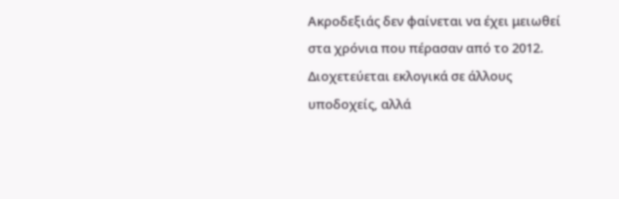Ακροδεξιάς δεν φαίνεται να έχει μειωθεί στα χρόνια που πέρασαν από το 2012. Διοχετεύεται εκλογικά σε άλλους υποδοχείς, αλλά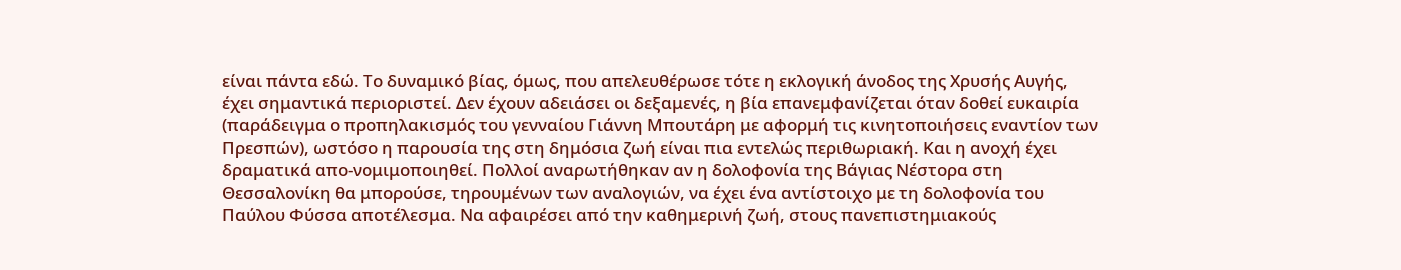είναι πάντα εδώ. Το δυναμικό βίας, όμως, που απελευθέρωσε τότε η εκλογική άνοδος της Χρυσής Αυγής, έχει σημαντικά περιοριστεί. Δεν έχουν αδειάσει οι δεξαμενές, η βία επανεμφανίζεται όταν δοθεί ευκαιρία (παράδειγμα ο προπηλακισμός του γενναίου Γιάννη Μπουτάρη με αφορμή τις κινητοποιήσεις εναντίον των Πρεσπών), ωστόσο η παρουσία της στη δημόσια ζωή είναι πια εντελώς περιθωριακή. Και η ανοχή έχει δραματικά απο-νομιμοποιηθεί. Πολλοί αναρωτήθηκαν αν η δολοφονία της Βάγιας Νέστορα στη Θεσσαλονίκη θα μπορούσε, τηρουμένων των αναλογιών, να έχει ένα αντίστοιχο με τη δολοφονία του Παύλου Φύσσα αποτέλεσμα. Να αφαιρέσει από την καθημερινή ζωή, στους πανεπιστημιακούς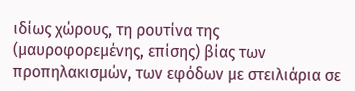ιδίως χώρους, τη ρουτίνα της (μαυροφορεμένης, επίσης) βίας των προπηλακισμών, των εφόδων με στειλιάρια σε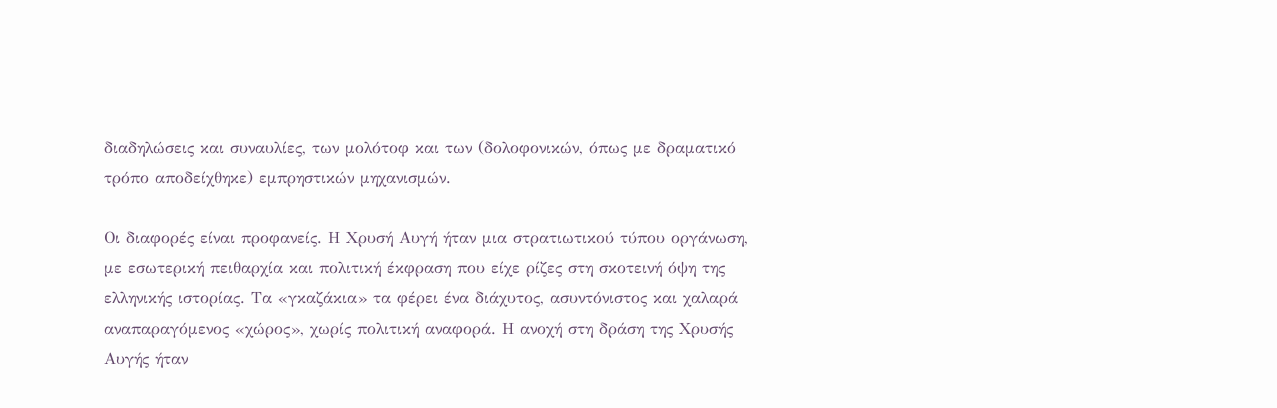διαδηλώσεις και συναυλίες, των μολότοφ και των (δολοφονικών, όπως με δραματικό τρόπο αποδείχθηκε) εμπρηστικών μηχανισμών.

Οι διαφορές είναι προφανείς. Η Χρυσή Αυγή ήταν μια στρατιωτικού τύπου οργάνωση, με εσωτερική πειθαρχία και πολιτική έκφραση που είχε ρίζες στη σκοτεινή όψη της ελληνικής ιστορίας. Τα «γκαζάκια» τα φέρει ένα διάχυτος, ασυντόνιστος και χαλαρά αναπαραγόμενος «χώρος», χωρίς πολιτική αναφορά. Η ανοχή στη δράση της Χρυσής Αυγής ήταν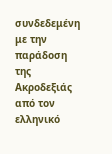συνδεδεμένη με την παράδοση της Ακροδεξιάς από τον ελληνικό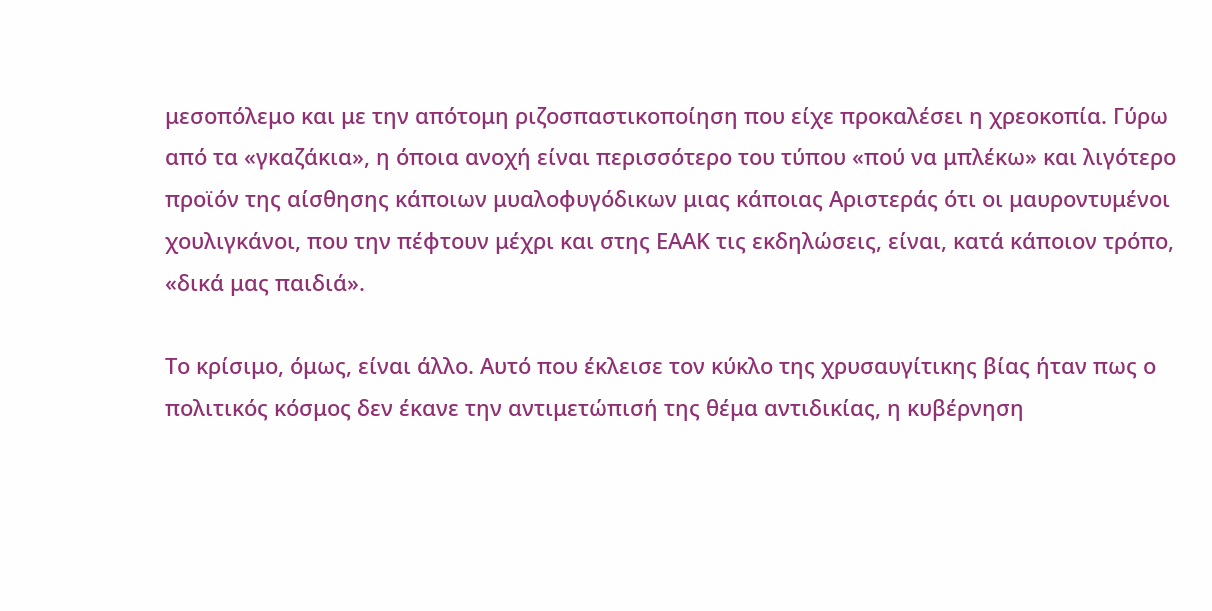μεσοπόλεμο και με την απότομη ριζοσπαστικοποίηση που είχε προκαλέσει η χρεοκοπία. Γύρω από τα «γκαζάκια», η όποια ανοχή είναι περισσότερο του τύπου «πού να μπλέκω» και λιγότερο προϊόν της αίσθησης κάποιων μυαλοφυγόδικων μιας κάποιας Αριστεράς ότι οι μαυροντυμένοι χουλιγκάνοι, που την πέφτουν μέχρι και στης ΕΑΑΚ τις εκδηλώσεις, είναι, κατά κάποιον τρόπο, «δικά μας παιδιά».

Το κρίσιμο, όμως, είναι άλλο. Αυτό που έκλεισε τον κύκλο της χρυσαυγίτικης βίας ήταν πως ο πολιτικός κόσμος δεν έκανε την αντιμετώπισή της θέμα αντιδικίας, η κυβέρνηση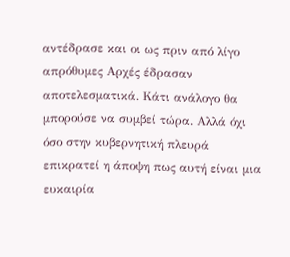αντέδρασε και οι ως πριν από λίγο απρόθυμες Αρχές έδρασαν αποτελεσματικά. Κάτι ανάλογο θα μπορούσε να συμβεί τώρα. Αλλά όχι όσο στην κυβερνητική πλευρά επικρατεί η άποψη πως αυτή είναι μια ευκαιρία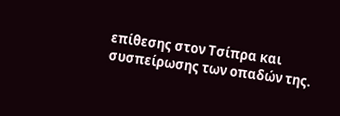επίθεσης στον Τσίπρα και συσπείρωσης των οπαδών της.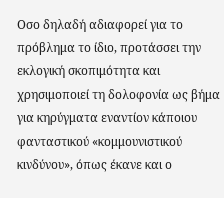Οσο δηλαδή αδιαφορεί για το πρόβλημα το ίδιο, προτάσσει την εκλογική σκοπιμότητα και χρησιμοποιεί τη δολοφονία ως βήμα για κηρύγματα εναντίον κάποιου φανταστικού «κομμουνιστικού κινδύνου», όπως έκανε και ο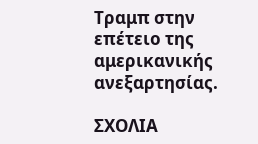Τραμπ στην επέτειο της αμερικανικής ανεξαρτησίας.

ΣΧΟΛΙΑ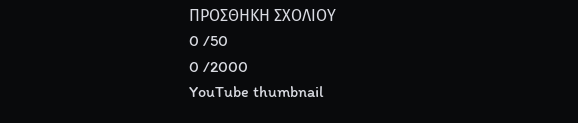ΠΡΟΣΘΗΚΗ ΣΧΟΛΙΟΥ
0 /50
0 /2000
YouTube thumbnail